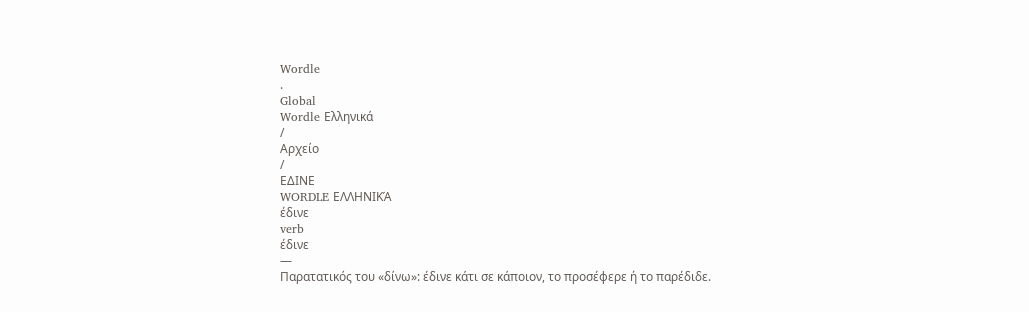Wordle
.
Global
Wordle Ελληνικά
/
Αρχείο
/
ΕΔΙΝΕ
WORDLE ΕΛΛΗΝΙΚΆ
έδινε
verb
έδινε
—
Παρατατικός του «δίνω»: έδινε κάτι σε κάποιον, το προσέφερε ή το παρέδιδε.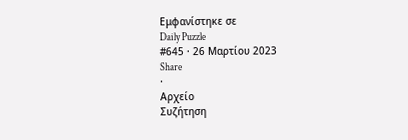Εμφανίστηκε σε
Daily Puzzle
#645 · 26 Μαρτίου 2023
Share
·
Αρχείο
Συζήτηση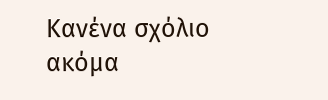Κανένα σχόλιο ακόμα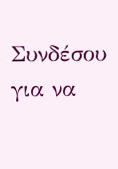Συνδέσου για να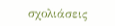σχολιάσεις